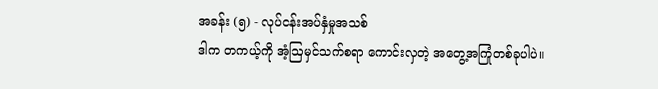အခန်း (၅) - လုပ်ငန်းအပ်နှံမှုအသစ်
ဒါက တကယ့်ကို အံ့ဩမှင်သက်စရာ ကောင်းလှတဲ့ အတွေ့အကြုံတစ်ခုပါပဲ။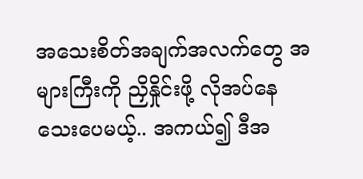အသေးစိတ်အချက်အလက်တွေ အများကြီးကို ညှိနှိုင်းဖို့ လိုအပ်နေသေးပေမယ့်.. အကယ်၍ ဒီအ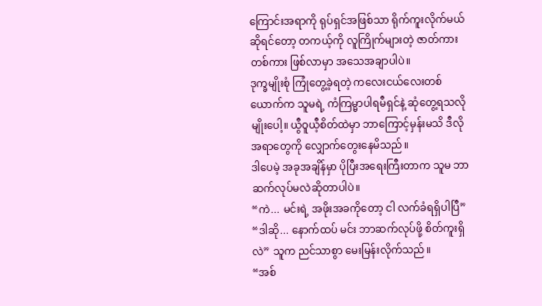ကြောင်းအရာကို ရုပ်ရှင်အဖြစ်သာ ရိုက်ကူးလိုက်မယ်ဆိုရင်တော့ တကယ့်ကို လူကြိုက်များတဲ့ ဇာတ်ကားတစ်ကား ဖြစ်လာမှာ အသေအချာပါပဲ။
ဒုက္ခမျိုးစုံ ကြုံတွေ့ခဲ့ရတဲ့ ကလေးငယ်လေးတစ်ယောက်က သူမရဲ့ ကံကြမ္မာပါရမီရှင်နဲ့ ဆုံတွေ့ရသလိုမျိုးပေါ့။ ယွီဝူယီ့စိတ်ထဲမှာ ဘာကြောင့်မှန်းမသိ ဒီလိုအရာတွေကို လျှောက်တွေးနေမိသည်။
ဒါပေမဲ့ အခုအချိန်မှာ ပိုပြီးအရေးကြီးတာက သူမ ဘာဆက်လုပ်မလဲဆိုတာပါပဲ။
“ကဲ... မင်းရဲ့ အဖိုးအခကိုတော့ ငါ လက်ခံရရှိပါပြီ”
“ဒါဆို... နောက်ထပ် မင်း ဘာဆက်လုပ်ဖို့ စိတ်ကူးရှိလဲ” သူက ညင်သာစွာ မေးမြန်းလိုက်သည်။
“အစ်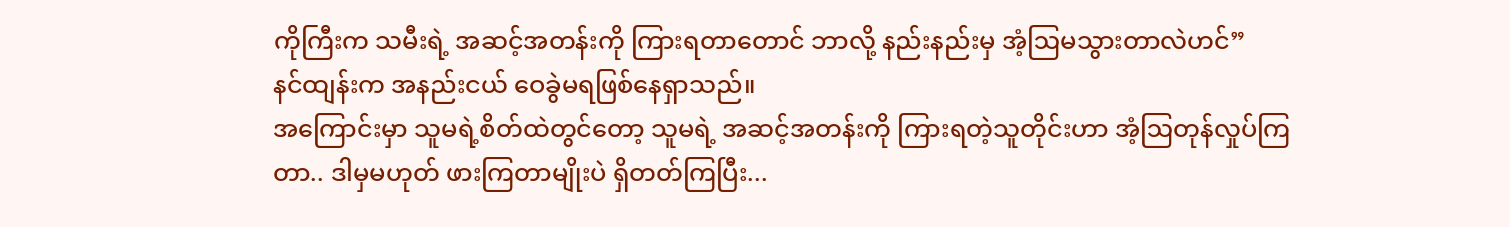ကိုကြီးက သမီးရဲ့ အဆင့်အတန်းကို ကြားရတာတောင် ဘာလို့ နည်းနည်းမှ အံ့ဩမသွားတာလဲဟင်”
နင်ထျန်းက အနည်းငယ် ဝေခွဲမရဖြစ်နေရှာသည်။
အကြောင်းမှာ သူမရဲ့စိတ်ထဲတွင်တော့ သူမရဲ့ အဆင့်အတန်းကို ကြားရတဲ့သူတိုင်းဟာ အံ့ဩတုန်လှုပ်ကြတာ.. ဒါမှမဟုတ် ဖားကြတာမျိုးပဲ ရှိတတ်ကြပြီး...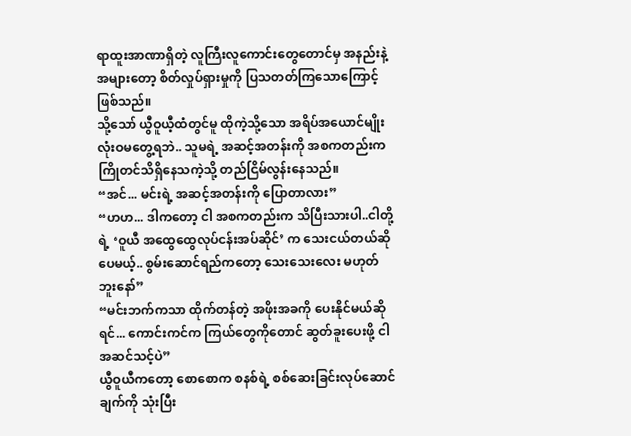ရာထူးအာဏာရှိတဲ့ လူကြီးလူကောင်းတွေတောင်မှ အနည်းနဲ့အများတော့ စိတ်လှုပ်ရှားမှုကို ပြသတတ်ကြသောကြောင့် ဖြစ်သည်။
သို့သော် ယွီဝူယီ့ထံတွင်မူ ထိုကဲ့သို့သော အရိပ်အယောင်မျိုး လုံးဝမတွေ့ရဘဲ.. သူမရဲ့ အဆင့်အတန်းကို အစကတည်းက ကြိုတင်သိရှိနေသကဲ့သို့ တည်ငြိမ်လွန်းနေသည်။
“အင်... မင်းရဲ့ အဆင့်အတန်းကို ပြောတာလား”
“ဟဟ... ဒါကတော့ ငါ အစကတည်းက သိပြီးသားပါ..ငါတို့ရဲ့ ‘ဝူယီ အထွေထွေလုပ်ငန်းအပ်ဆိုင်’ က သေးငယ်တယ်ဆိုပေမယ့်.. စွမ်းဆောင်ရည်ကတော့ သေးသေးလေး မဟုတ်ဘူးနော်”
“မင်းဘက်ကသာ ထိုက်တန်တဲ့ အဖိုးအခကို ပေးနိုင်မယ်ဆိုရင်... ကောင်းကင်က ကြယ်တွေကိုတောင် ဆွတ်ခူးပေးဖို့ ငါ အဆင်သင့်ပဲ”
ယွီဝူယီကတော့ စောစောက စနစ်ရဲ့ စစ်ဆေးခြင်းလုပ်ဆောင်ချက်ကို သုံးပြီး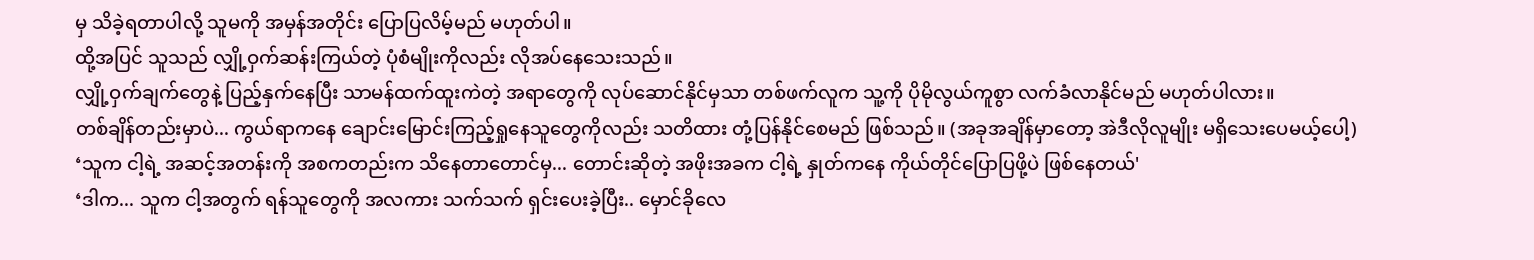မှ သိခဲ့ရတာပါလို့ သူမကို အမှန်အတိုင်း ပြောပြလိမ့်မည် မဟုတ်ပါ။
ထို့အပြင် သူသည် လျှို့ဝှက်ဆန်းကြယ်တဲ့ ပုံစံမျိုးကိုလည်း လိုအပ်နေသေးသည်။
လျှို့ဝှက်ချက်တွေနဲ့ ပြည့်နှက်နေပြီး သာမန်ထက်ထူးကဲတဲ့ အရာတွေကို လုပ်ဆောင်နိုင်မှသာ တစ်ဖက်လူက သူ့ကို ပိုမိုလွယ်ကူစွာ လက်ခံလာနိုင်မည် မဟုတ်ပါလား။
တစ်ချိန်တည်းမှာပဲ... ကွယ်ရာကနေ ချောင်းမြောင်းကြည့်ရှုနေသူတွေကိုလည်း သတိထား တုံ့ပြန်နိုင်စေမည် ဖြစ်သည်။ (အခုအချိန်မှာတော့ အဲဒီလိုလူမျိုး မရှိသေးပေမယ့်ပေါ့)
‘သူက ငါ့ရဲ့ အဆင့်အတန်းကို အစကတည်းက သိနေတာတောင်မှ... တောင်းဆိုတဲ့ အဖိုးအခက ငါ့ရဲ့ နှုတ်ကနေ ကိုယ်တိုင်ပြောပြဖို့ပဲ ဖြစ်နေတယ်'
‘ဒါက... သူက ငါ့အတွက် ရန်သူတွေကို အလကား သက်သက် ရှင်းပေးခဲ့ပြီး.. မှောင်ခိုလေ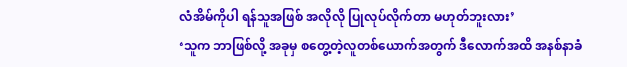လံအိမ်ကိုပါ ရန်သူအဖြစ် အလိုလို ပြုလုပ်လိုက်တာ မဟုတ်ဘူးလား’
‘သူက ဘာဖြစ်လို့ အခုမှ စတွေ့တဲ့လူတစ်ယောက်အတွက် ဒီလောက်အထိ အနစ်နာခံ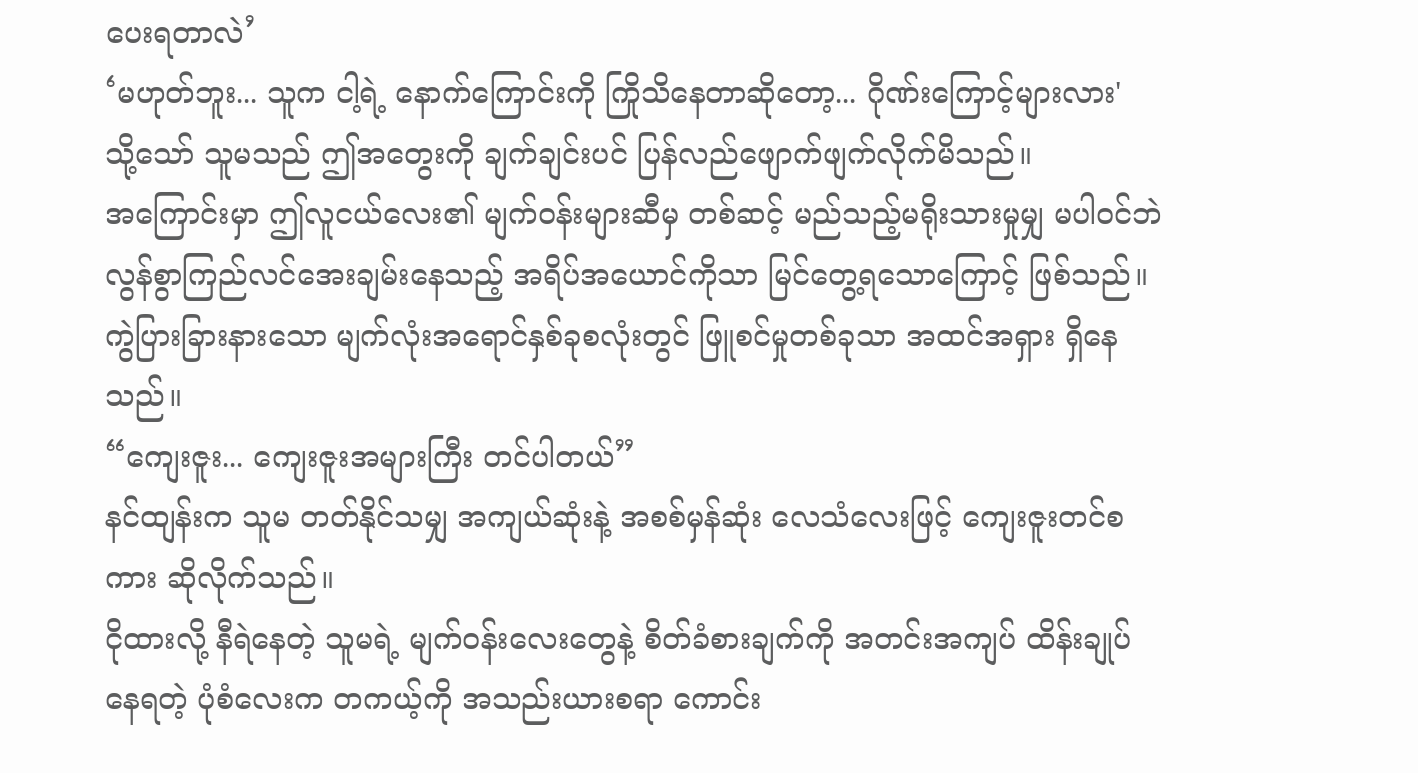ပေးရတာလဲ’
‘မဟုတ်ဘူး... သူက ငါ့ရဲ့ နောက်ကြောင်းကို ကြိုသိနေတာဆိုတော့... ဂိုဏ်းကြောင့်များလား'
သို့သော် သူမသည် ဤအတွေးကို ချက်ချင်းပင် ပြန်လည်ဖျောက်ဖျက်လိုက်မိသည်။
အကြောင်းမှာ ဤလူငယ်လေး၏ မျက်ဝန်းများဆီမှ တစ်ဆင့် မည်သည့်မရိုးသားမှုမျှ မပါဝင်ဘဲ လွန်စွာကြည်လင်အေးချမ်းနေသည့် အရိပ်အယောင်ကိုသာ မြင်တွေ့ရသောကြောင့် ဖြစ်သည်။
ကွဲပြားခြားနားသော မျက်လုံးအရောင်နှစ်ခုစလုံးတွင် ဖြူစင်မှုတစ်ခုသာ အထင်အရှား ရှိနေသည်။
“ကျေးဇူး... ကျေးဇူးအများကြီး တင်ပါတယ်”
နင်ထျန်းက သူမ တတ်နိုင်သမျှ အကျယ်ဆုံးနဲ့ အစစ်မှန်ဆုံး လေသံလေးဖြင့် ကျေးဇူးတင်စကား ဆိုလိုက်သည်။
ငိုထားလို့ နီရဲနေတဲ့ သူမရဲ့ မျက်ဝန်းလေးတွေနဲ့ စိတ်ခံစားချက်ကို အတင်းအကျပ် ထိန်းချုပ်နေရတဲ့ ပုံစံလေးက တကယ့်ကို အသည်းယားစရာ ကောင်း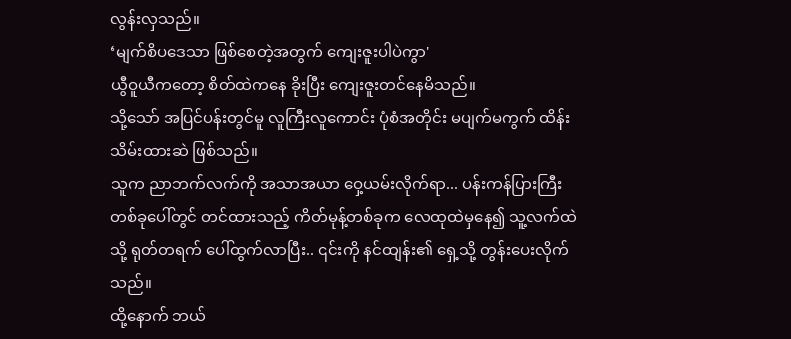လွန်းလှသည်။
‘မျက်စိပဒေသာ ဖြစ်စေတဲ့အတွက် ကျေးဇူးပါပဲကွာ'
ယွီဝူယီကတော့ စိတ်ထဲကနေ ခိုးပြီး ကျေးဇူးတင်နေမိသည်။
သို့သော် အပြင်ပန်းတွင်မူ လူကြီးလူကောင်း ပုံစံအတိုင်း မပျက်မကွက် ထိန်းသိမ်းထားဆဲ ဖြစ်သည်။
သူက ညာဘက်လက်ကို အသာအယာ ဝှေ့ယမ်းလိုက်ရာ... ပန်းကန်ပြားကြီးတစ်ခုပေါ်တွင် တင်ထားသည့် ကိတ်မုန့်တစ်ခုက လေထုထဲမှနေ၍ သူ့လက်ထဲသို့ ရုတ်တရက် ပေါ်ထွက်လာပြီး.. ၎င်းကို နင်ထျန်း၏ ရှေ့သို့ တွန်းပေးလိုက်သည်။
ထို့နောက် ဘယ်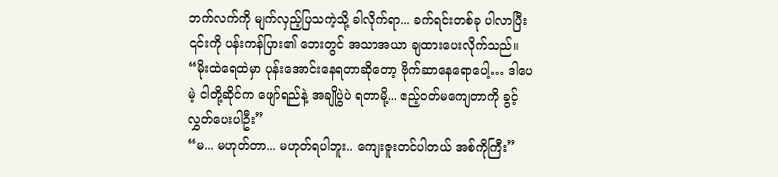ဘက်လက်ကို မျက်လှည့်ပြသကဲ့သို့ ခါလိုက်ရာ... ခက်ရင်းတစ်ခု ပါလာပြီး ၎င်းကို ပန်းကန်ပြား၏ ဘေးတွင် အသာအယာ ချထားပေးလိုက်သည်။
“မိုးထဲရေထဲမှာ ပုန်းအောင်းနေရတာဆိုတော့ ဗိုက်ဆာနေရောပေါ့… ဒါပေမဲ့ ငါတို့ဆိုင်က ဖျော်ရည်နဲ့ အချိုပွဲပဲ ရတာမို့... ဧည့်ဝတ်မကျေတာကို ခွင့်လွှတ်ပေးပါဦး”
“မ... မဟုတ်တာ... မဟုတ်ရပါဘူး.. ကျေးဇူးတင်ပါတယ် အစ်ကိုကြီး”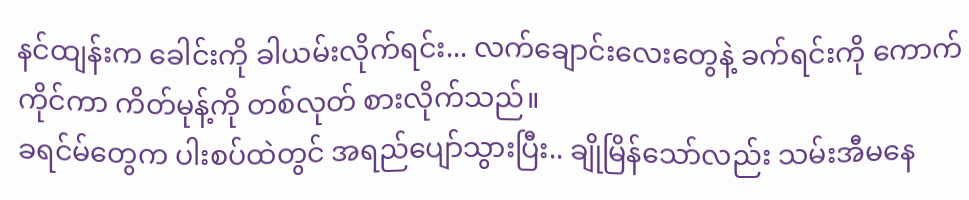နင်ထျန်းက ခေါင်းကို ခါယမ်းလိုက်ရင်း... လက်ချောင်းလေးတွေနဲ့ ခက်ရင်းကို ကောက်ကိုင်ကာ ကိတ်မုန့်ကို တစ်လုတ် စားလိုက်သည်။
ခရင်မ်တွေက ပါးစပ်ထဲတွင် အရည်ပျော်သွားပြီး.. ချိုမြိန်သော်လည်း သမ်းအီမနေ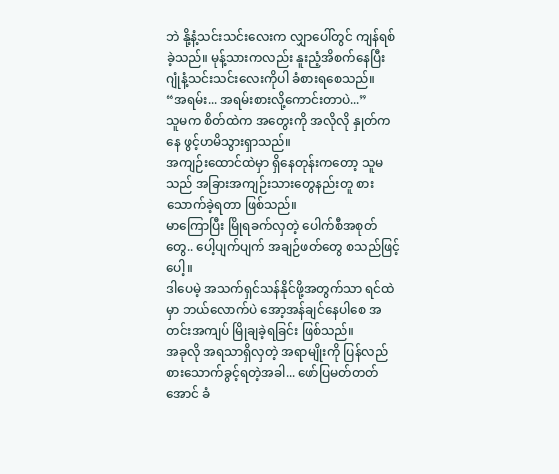ဘဲ နို့နံ့သင်းသင်းလေးက လျှာပေါ်တွင် ကျန်ရစ်ခဲ့သည်။ မုန့်သားကလည်း နူးညံ့အိစက်နေပြီး ဂျုံနံ့သင်းသင်းလေးကိုပါ ခံစားရစေသည်။
“အရမ်း... အရမ်းစားလို့ကောင်းတာပဲ...”
သူမက စိတ်ထဲက အတွေးကို အလိုလို နှုတ်ကနေ ဖွင့်ဟမိသွားရှာသည်။
အကျဉ်းထောင်ထဲမှာ ရှိနေတုန်းကတော့ သူမသည် အခြားအကျဉ်းသားတွေနည်းတူ စားသောက်ခဲ့ရတာ ဖြစ်သည်။
မာကြောပြီး မြိုရခက်လှတဲ့ ပေါက်စီအစုတ်တွေ.. ပေါ့ပျက်ပျက် အချဉ်ဖတ်တွေ စသည်ဖြင့်ပေါ့။
ဒါပေမဲ့ အသက်ရှင်သန်နိုင်ဖို့အတွက်သာ ရင်ထဲမှာ ဘယ်လောက်ပဲ အော့အန်ချင်နေပါစေ အတင်းအကျပ် မြိုချခဲ့ရခြင်း ဖြစ်သည်။
အခုလို အရသာရှိလှတဲ့ အရာမျိုးကို ပြန်လည်စားသောက်ခွင့်ရတဲ့အခါ... ဖော်ပြမတ်တတ်အောင် ခံ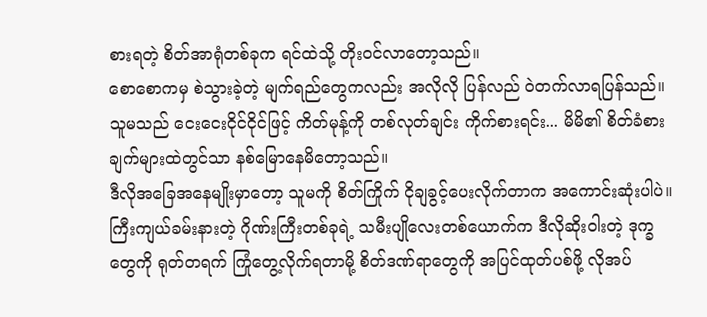စားရတဲ့ စိတ်အာရုံတစ်ခုက ရင်ထဲသို့ တိုးဝင်လာတော့သည်။
စောစောကမှ စဲသွားခဲ့တဲ့ မျက်ရည်တွေကလည်း အလိုလို ပြန်လည် ဝဲတက်လာရပြန်သည်။
သူမသည် ငေးငေးငိုင်ငိုင်ဖြင့် ကိတ်မုန့်ကို တစ်လုတ်ချင်း ကိုက်စားရင်း... မိမိ၏ စိတ်ခံစားချက်များထဲတွင်သာ နစ်မြောနေမိတော့သည်။
ဒီလိုအခြေအနေမျိုးမှာတော့ သူမကို စိတ်ကြိုက် ငိုချခွင့်ပေးလိုက်တာက အကောင်းဆုံးပါပဲ။
ကြီးကျယ်ခမ်းနားတဲ့ ဂိုဏ်းကြီးတစ်ခုရဲ့ သမီးပျိုလေးတစ်ယောက်က ဒီလိုဆိုးဝါးတဲ့ ဒုက္ခတွေကို ရုတ်တရက် ကြုံတွေ့လိုက်ရတာမို့ စိတ်ဒဏ်ရာတွေကို အပြင်ထုတ်ပစ်ဖို့ လိုအပ်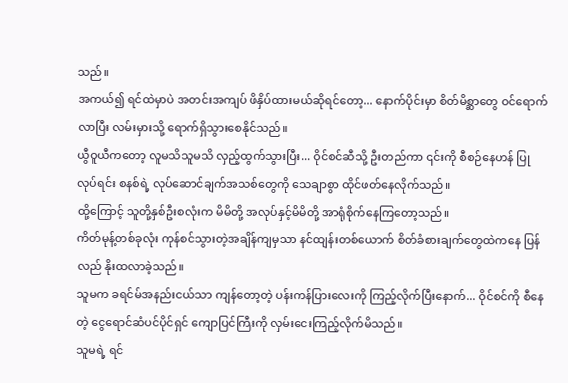သည်။
အကယ်၍ ရင်ထဲမှာပဲ အတင်းအကျပ် ဖိနှိပ်ထားမယ်ဆိုရင်တော့... နောက်ပိုင်းမှာ စိတ်မိစ္ဆာတွေ ဝင်ရောက်လာပြီး လမ်းမှားသို့ ရောက်ရှိသွားစေနိုင်သည်။
ယွီဝူယီကတော့ လူမသိသူမသိ လှည့်ထွက်သွားပြီး... ဝိုင်စင်ဆီသို့ ဦးတည်ကာ ၎င်းကို စီစဉ်နေဟန် ပြုလုပ်ရင်း စနစ်ရဲ့ လုပ်ဆောင်ချက်အသစ်တွေကို သေချာစွာ ထိုင်ဖတ်နေလိုက်သည်။
ထို့ကြောင့် သူတို့နှစ်ဦးစလုံးက မိမိတို့ အလုပ်နှင့်မိမိတို့ အာရုံစိုက်နေကြတော့သည်။
ကိတ်မုန့်တစ်ခုလုံး ကုန်စင်သွားတဲ့အချိန်ကျမှသာ နင်ထျန်းတစ်ယောက် စိတ်ခံစားချက်တွေထဲကနေ ပြန်လည် နိုးထလာခဲ့သည်။
သူမက ခရင်မ်အနည်းငယ်သာ ကျန်တော့တဲ့ ပန်းကန်ပြားလေးကို ကြည့်လိုက်ပြီးနောက်... ဝိုင်စင်ကို စီနေတဲ့ ငွေရောင်ဆံပင်ပိုင်ရှင် ကျောပြင်ကြီးကို လှမ်းငေးကြည့်လိုက်မိသည်။
သူမရဲ့ ရင်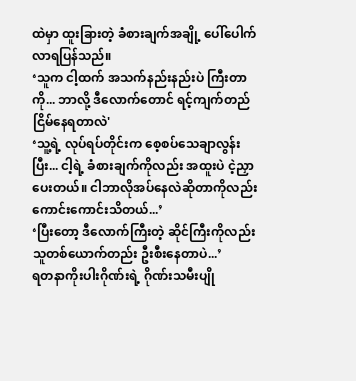ထဲမှာ ထူးခြားတဲ့ ခံစားချက်အချို့ ပေါ်ပေါက်လာရပြန်သည်။
‘သူက ငါ့ထက် အသက်နည်းနည်းပဲ ကြီးတာကို... ဘာလို့ ဒီလောက်တောင် ရင့်ကျက်တည်ငြိမ်နေရတာလဲ'
‘သူ့ရဲ့ လုပ်ရပ်တိုင်းက စေ့စပ်သေချာလွန်းပြီး... ငါ့ရဲ့ ခံစားချက်ကိုလည်း အထူးပဲ ငဲ့ညှာပေးတယ်။ ငါဘာလိုအပ်နေလဲဆိုတာကိုလည်း ကောင်းကောင်းသိတယ်...’
‘ပြီးတော့ ဒီလောက်ကြီးတဲ့ ဆိုင်ကြီးကိုလည်း သူတစ်ယောက်တည်း ဦးစီးနေတာပဲ...’
ရတနာကိုးပါးဂိုဏ်းရဲ့ ဂိုဏ်းသမီးပျို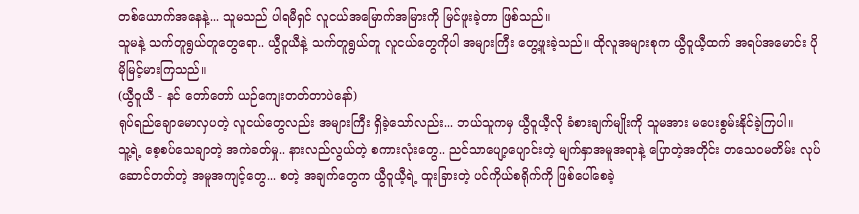တစ်ယောက်အနေနဲ့... သူမသည် ပါရမီရှင် လူငယ်အမြောက်အမြားကို မြင်ဖူးခဲ့တာ ဖြစ်သည်။
သူမနဲ့ သက်တူရွယ်တူတွေရော.. ယွီဝူယီနဲ့ သက်တူရွယ်တူ လူငယ်တွေကိုပါ အများကြီး တွေ့ဖူးခဲ့သည်။ ထိုလူအများစုက ယွီဝူယီ့ထက် အရပ်အမောင်း ပိုမိုမြင့်မားကြသည်။
(ယွီဝူယီ - နင် တော်တော် ယဉ်ကျေးတတ်တာပဲနော်)
ရုပ်ရည်ချောမောလှပတဲ့ လူငယ်တွေလည်း အများကြီး ရှိခဲ့သော်လည်း... ဘယ်သူကမှ ယွီဝူယီ့လို ခံစားချက်မျိုးကို သူမအား မပေးစွမ်းနိုင်ခဲ့ကြပါ။
သူ့ရဲ့ စေ့စပ်သေချာတဲ့ အကဲခတ်မှု.. နားလည်လွယ်တဲ့ စကားလုံးတွေ.. ညင်သာပျော့ပျောင်းတဲ့ မျက်နှာအမူအရာနဲ့ ပြောတဲ့အတိုင်း တသေဝမတိမ်း လုပ်ဆောင်တတ်တဲ့ အမူအကျင့်တွေ... စတဲ့ အချက်တွေက ယွီဝူယီ့ရဲ့ ထူးခြားတဲ့ ပင်ကိုယ်စရိုက်ကို ဖြစ်ပေါ်စေခဲ့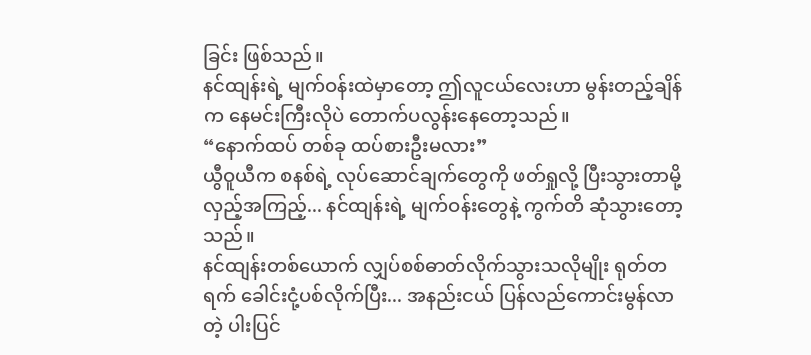ခြင်း ဖြစ်သည်။
နင်ထျန်းရဲ့ မျက်ဝန်းထဲမှာတော့ ဤလူငယ်လေးဟာ မွန်းတည့်ချိန်က နေမင်းကြီးလိုပဲ တောက်ပလွန်းနေတော့သည်။
“နောက်ထပ် တစ်ခု ထပ်စားဦးမလား”
ယွီဝူယီက စနစ်ရဲ့ လုပ်ဆောင်ချက်တွေကို ဖတ်ရှုလို့ ပြီးသွားတာမို့ လှည့်အကြည့်... နင်ထျန်းရဲ့ မျက်ဝန်းတွေနဲ့ ကွက်တိ ဆုံသွားတော့သည်။
နင်ထျန်းတစ်ယောက် လျှပ်စစ်ဓာတ်လိုက်သွားသလိုမျိုး ရုတ်တရက် ခေါင်းငုံ့ပစ်လိုက်ပြီး... အနည်းငယ် ပြန်လည်ကောင်းမွန်လာတဲ့ ပါးပြင်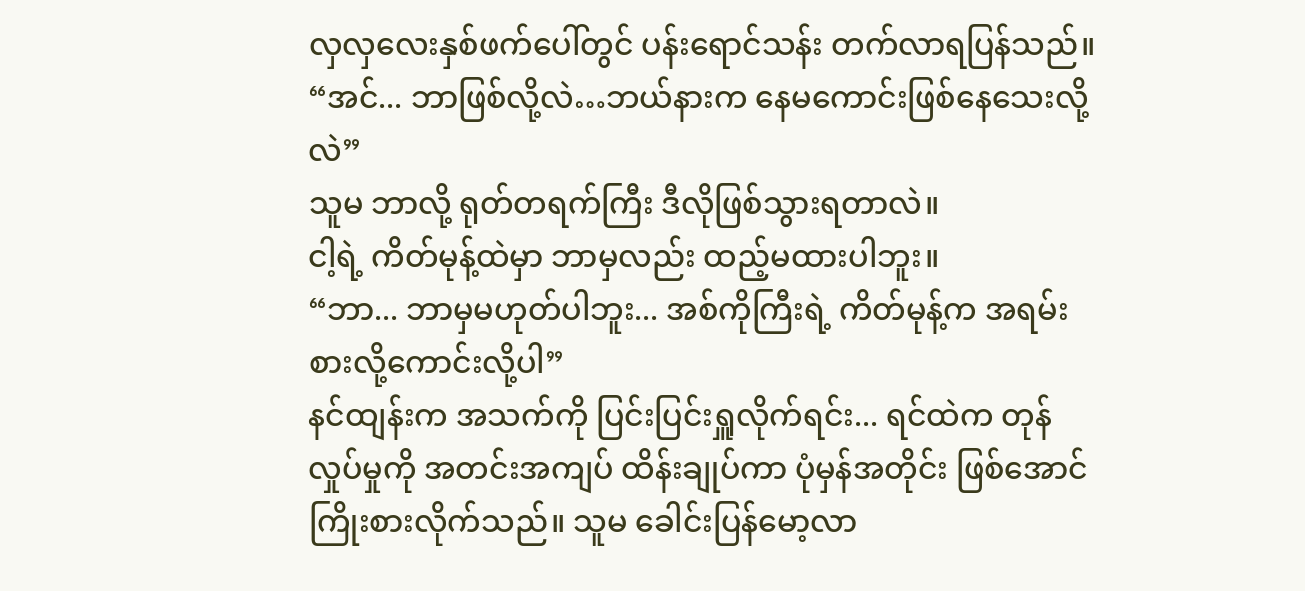လှလှလေးနှစ်ဖက်ပေါ်တွင် ပန်းရောင်သန်း တက်လာရပြန်သည်။
“အင်... ဘာဖြစ်လို့လဲ…ဘယ်နားက နေမကောင်းဖြစ်နေသေးလို့လဲ”
သူမ ဘာလို့ ရုတ်တရက်ကြီး ဒီလိုဖြစ်သွားရတာလဲ။
ငါ့ရဲ့ ကိတ်မုန့်ထဲမှာ ဘာမှလည်း ထည့်မထားပါဘူး။
“ဘာ... ဘာမှမဟုတ်ပါဘူး... အစ်ကိုကြီးရဲ့ ကိတ်မုန့်က အရမ်းစားလို့ကောင်းလို့ပါ”
နင်ထျန်းက အသက်ကို ပြင်းပြင်းရှူလိုက်ရင်း... ရင်ထဲက တုန်လှုပ်မှုကို အတင်းအကျပ် ထိန်းချုပ်ကာ ပုံမှန်အတိုင်း ဖြစ်အောင် ကြိုးစားလိုက်သည်။ သူမ ခေါင်းပြန်မော့လာ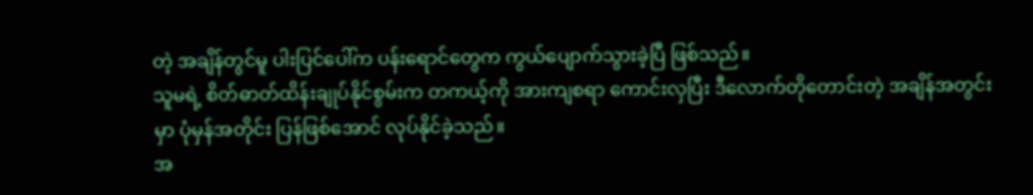တဲ့ အချိန်တွင်မူ ပါးပြင်ပေါ်က ပန်းရောင်တွေက ကွယ်ပျောက်သွားခဲ့ပြီ ဖြစ်သည်။
သူမရဲ့ စိတ်ဓာတ်ထိန်းချုပ်နိုင်စွမ်းက တကယ့်ကို အားကျစရာ ကောင်းလှပြီး ဒီလောက်တိုတောင်းတဲ့ အချိန်အတွင်းမှာ ပုံမှန်အတိုင်း ပြန်ဖြစ်အောင် လုပ်နိုင်ခဲ့သည်။
အ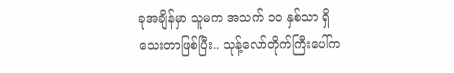ခုအချိန်မှာ သူမက အသက် ၁၀ နှစ်သာ ရှိသေးတာဖြစ်ပြီး.. သုန့်လော်တိုက်ကြီးပေါ်က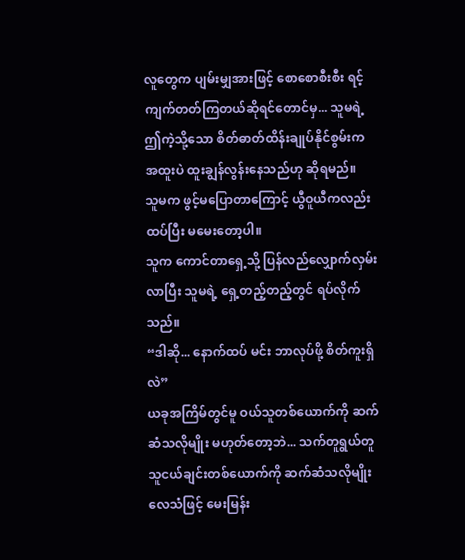လူတွေက ပျမ်းမျှအားဖြင့် စောစောစီးစီး ရင့်ကျက်တတ်ကြတယ်ဆိုရင်တောင်မှ... သူမရဲ့ ဤကဲ့သို့သော စိတ်ဓာတ်ထိန်းချုပ်နိုင်စွမ်းက အထူးပဲ ထူးချွန်လွန်းနေသည်ဟု ဆိုရမည်။
သူမက ဖွင့်မပြောတာကြောင့် ယွီဝူယီကလည်း ထပ်ပြီး မမေးတော့ပါ။
သူက ကောင်တာရှေ့သို့ ပြန်လည်လျှောက်လှမ်းလာပြီး သူမရဲ့ ရှေ့တည့်တည့်တွင် ရပ်လိုက်သည်။
“ဒါဆို... နောက်ထပ် မင်း ဘာလုပ်ဖို့ စိတ်ကူးရှိလဲ”
ယခုအကြိမ်တွင်မူ ဝယ်သူတစ်ယောက်ကို ဆက်ဆံသလိုမျိုး မဟုတ်တော့ဘဲ... သက်တူရွယ်တူ သူငယ်ချင်းတစ်ယောက်ကို ဆက်ဆံသလိုမျိုး လေသံဖြင့် မေးမြန်း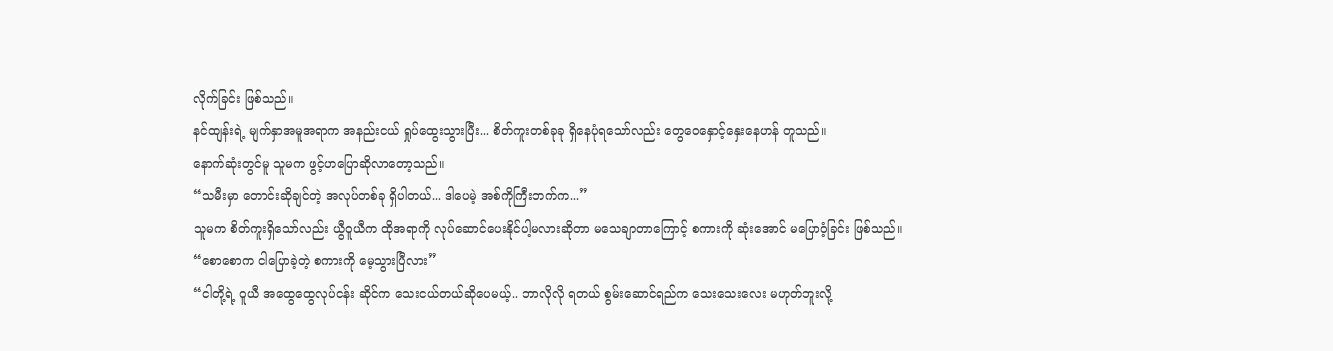လိုက်ခြင်း ဖြစ်သည်။
နင်ထျန်းရဲ့ မျက်နှာအမူအရာက အနည်းငယ် ရှုပ်ထွေးသွားပြီး... စိတ်ကူးတစ်ခုခု ရှိနေပုံရသော်လည်း တွေဝေနှောင့်နှေးနေဟန် တူသည်။
နောက်ဆုံးတွင်မူ သူမက ဖွင့်ဟပြောဆိုလာတော့သည်။
“သမီးမှာ တောင်းဆိုချင်တဲ့ အလုပ်တစ်ခု ရှိပါတယ်... ဒါပေမဲ့ အစ်ကိုကြီးဘက်က...”
သူမက စိတ်ကူးရှိသော်လည်း ယွီဝူယီက ထိုအရာကို လုပ်ဆောင်ပေးနိုင်ပါ့မလားဆိုတာ မသေချာတာကြောင့် စကားကို ဆုံးအောင် မပြောဝံ့ခြင်း ဖြစ်သည်။
“စောစောက ငါပြောခဲ့တဲ့ စကားကို မေ့သွားပြီလား”
“ငါတို့ရဲ့ ဝူယီ အထွေထွေလုပ်ငန်း ဆိုင်က သေးငယ်တယ်ဆိုပေမယ့်.. ဘာလိုလို ရတယ် စွမ်းဆောင်ရည်က သေးသေးလေး မဟုတ်ဘူးလို့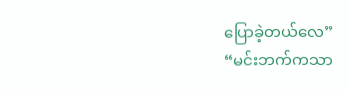ပြောခဲ့တယ်လေ”
“မင်းဘက်ကသာ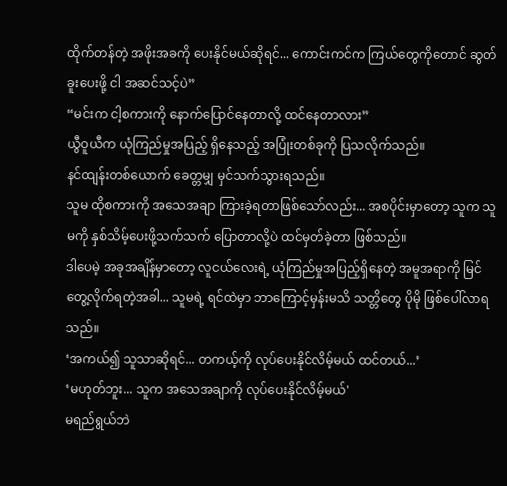ထိုက်တန်တဲ့ အဖိုးအခကို ပေးနိုင်မယ်ဆိုရင်... ကောင်းကင်က ကြယ်တွေကိုတောင် ဆွတ်ခူးပေးဖို့ ငါ အဆင်သင့်ပဲ”
“မင်းက ငါ့စကားကို နောက်ပြောင်နေတာလို့ ထင်နေတာလား”
ယွီဝူယီက ယုံကြည်မှုအပြည့် ရှိနေသည့် အပြုံးတစ်ခုကို ပြသလိုက်သည်။
နင်ထျန်းတစ်ယောက် ခေတ္တမျှ မှင်သက်သွားရသည်။
သူမ ထိုစကားကို အသေအချာ ကြားခဲ့ရတာဖြစ်သော်လည်း... အစပိုင်းမှာတော့ သူက သူမကို နှစ်သိမ့်ပေးဖို့သက်သက် ပြောတာလို့ပဲ ထင်မှတ်ခဲ့တာ ဖြစ်သည်။
ဒါပေမဲ့ အခုအချိန်မှာတော့ လူငယ်လေးရဲ့ ယုံကြည်မှုအပြည့်ရှိနေတဲ့ အမူအရာကို မြင်တွေ့လိုက်ရတဲ့အခါ... သူမရဲ့ ရင်ထဲမှာ ဘာကြောင့်မှန်းမသိ သတ္တိတွေ ပိုမို ဖြစ်ပေါ်လာရသည်။
‘အကယ်၍ သူသာဆိုရင်... တကယ့်ကို လုပ်ပေးနိုင်လိမ့်မယ် ထင်တယ်...’
‘မဟုတ်ဘူး... သူက အသေအချာကို လုပ်ပေးနိုင်လိမ့်မယ်'
မရည်ရွယ်ဘဲ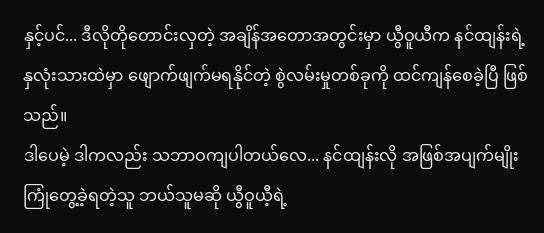နှင့်ပင်... ဒီလိုတိုတောင်းလှတဲ့ အချိန်အတောအတွင်းမှာ ယွီဝူယီက နင်ထျန်းရဲ့ နှလုံးသားထဲမှာ ဖျောက်ဖျက်မရနိုင်တဲ့ စွဲလမ်းမှုတစ်ခုကို ထင်ကျန်စေခဲ့ပြီ ဖြစ်သည်။
ဒါပေမဲ့ ဒါကလည်း သဘာဝကျပါတယ်လေ... နင်ထျန်းလို အဖြစ်အပျက်မျိုး ကြုံတွေ့ခဲ့ရတဲ့သူ ဘယ်သူမဆို ယွီဝူယီ့ရဲ့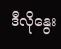ဒီလိုနွေး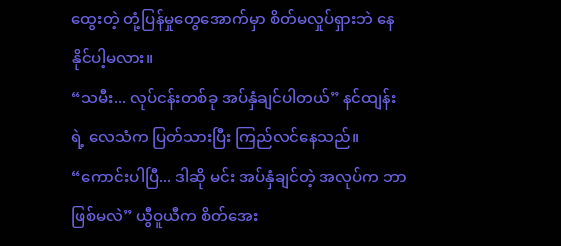ထွေးတဲ့ တုံ့ပြန်မှုတွေအောက်မှာ စိတ်မလှုပ်ရှားဘဲ နေနိုင်ပါ့မလား။
“သမီး... လုပ်ငန်းတစ်ခု အပ်နှံချင်ပါတယ်” နင်ထျန်းရဲ့ လေသံက ပြတ်သားပြီး ကြည်လင်နေသည်။
“ကောင်းပါပြီ... ဒါဆို မင်း အပ်နှံချင်တဲ့ အလုပ်က ဘာဖြစ်မလဲ” ယွီဝူယီက စိတ်အေး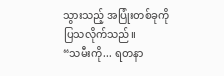သွားသည့် အပြုံးတစ်ခုကို ပြသလိုက်သည်။
“သမီးကို... ရတနာ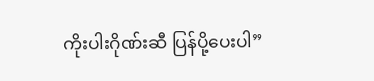ကိုးပါးဂိုဏ်းဆီ ပြန်ပို့ပေးပါ”